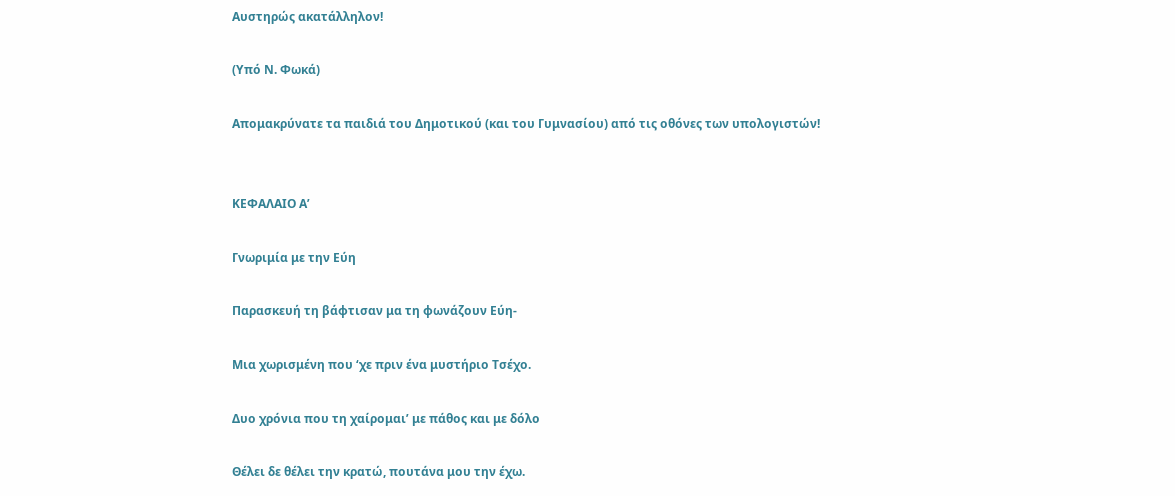Αυστηρώς ακατάλληλον!

(Υπό Ν. Φωκά)

Απομακρύνατε τα παιδιά του Δημοτικού (και του Γυμνασίου) από τις οθόνες των υπολογιστών!


ΚΕΦΑΛΑΙΟ Α’

Γνωριμία με την Εύη

Παρασκευή τη βάφτισαν μα τη φωνάζουν Εύη-

Μια χωρισμένη που ‘χε πριν ένα μυστήριο Τσέχο.

Δυο χρόνια που τη χαίρομαι’ με πάθος και με δόλο

Θέλει δε θέλει την κρατώ, πουτάνα μου την έχω.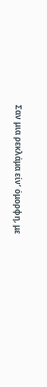Σαν μια ρεκλάμα είν’ όμορφη, με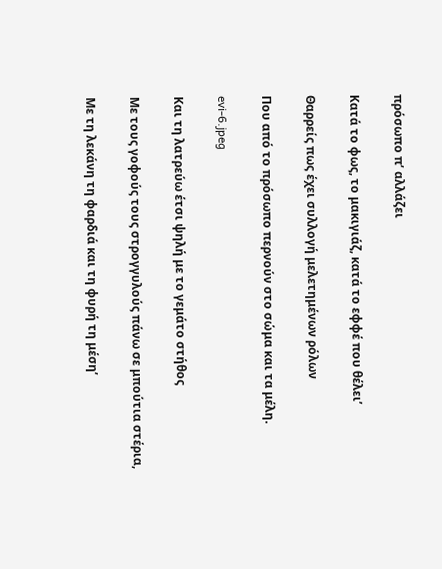πρόσωπο π’ αλλάζει

Κατά το φως, το μακιγιάζ, κατά το εφφέ που θέλει’

Θαρρείς πως έχει συλλογή μελετημένων ρόλων

Που από το πρόσωπο περνούν στο σώμα και τα μέλη.

evi-6.jpeg

Και τη λατρεύω έτσι ψηλή με το γεμάτο στήθος

Με τους γοφούς τους στρογγυλούς πάνω σε μπούτια στέρια,

Με τη λεκάνη τη φαρδιά και τη φυρή τη μέση’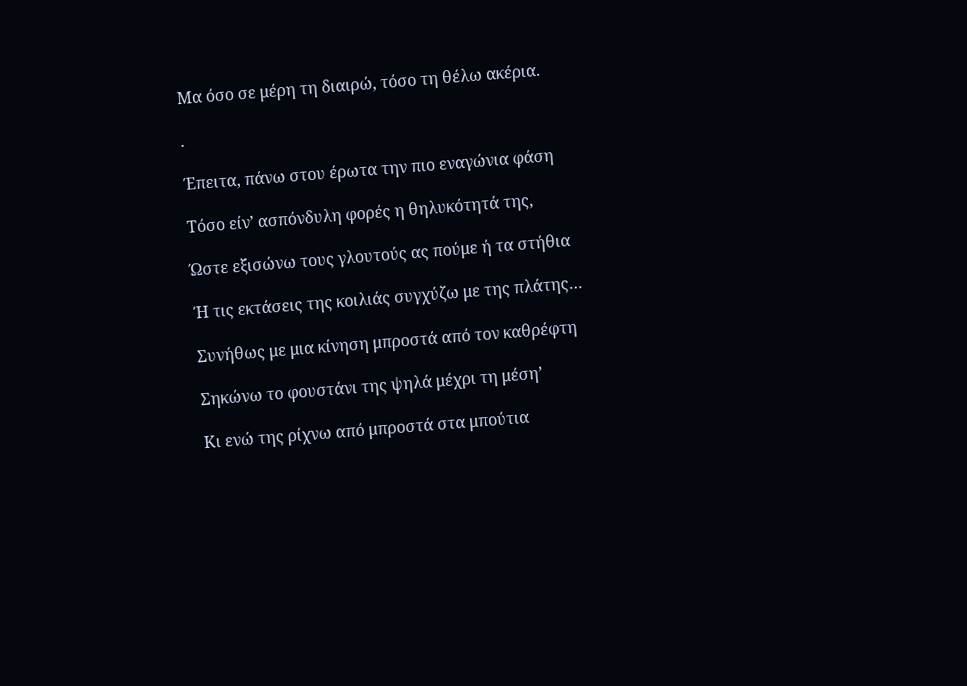Μα όσο σε μέρη τη διαιρώ, τόσο τη θέλω ακέρια.

.

Έπειτα, πάνω στου έρωτα την πιο εναγώνια φάση

Τόσο είν’ ασπόνδυλη φορές η θηλυκότητά της,

Ώστε εξισώνω τους γλουτούς ας πούμε ή τα στήθια

Ή τις εκτάσεις της κοιλιάς συγχύζω με της πλάτης…

Συνήθως με μια κίνηση μπροστά από τον καθρέφτη

Σηκώνω το φουστάνι της ψηλά μέχρι τη μέση’

Κι ενώ της ρίχνω από μπροστά στα μπούτια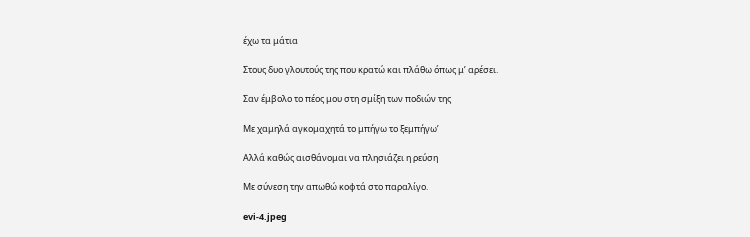έχω τα μάτια

Στους δυο γλουτούς της που κρατώ και πλάθω όπως μ’ αρέσει.

Σαν έμβολο το πέος μου στη σμίξη των ποδιών της

Με χαμηλά αγκομαχητά το μπήγω το ξεμπήγω’

Αλλά καθώς αισθάνομαι να πλησιάζει η ρεύση

Με σύνεση την απωθώ κοφτά στο παραλίγο.

evi-4.jpeg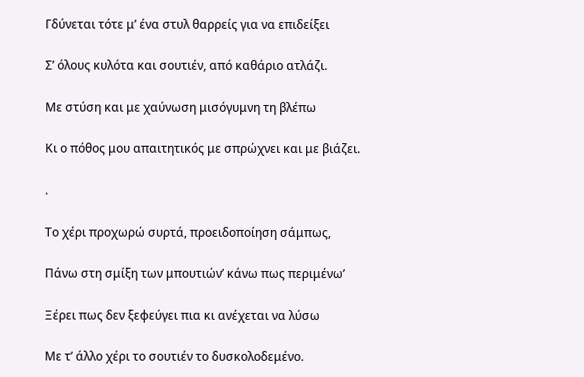Γδύνεται τότε μ’ ένα στυλ θαρρείς για να επιδείξει

Σ’ όλους κυλότα και σουτιέν, από καθάριο ατλάζι.

Με στύση και με χαύνωση μισόγυμνη τη βλέπω

Κι ο πόθος μου απαιτητικός με σπρώχνει και με βιάζει.

.

Το χέρι προχωρώ συρτά, προειδοποίηση σάμπως,

Πάνω στη σμίξη των μπουτιών’ κάνω πως περιμένω’

Ξέρει πως δεν ξεφεύγει πια κι ανέχεται να λύσω

Με τ’ άλλο χέρι το σουτιέν το δυσκολοδεμένο.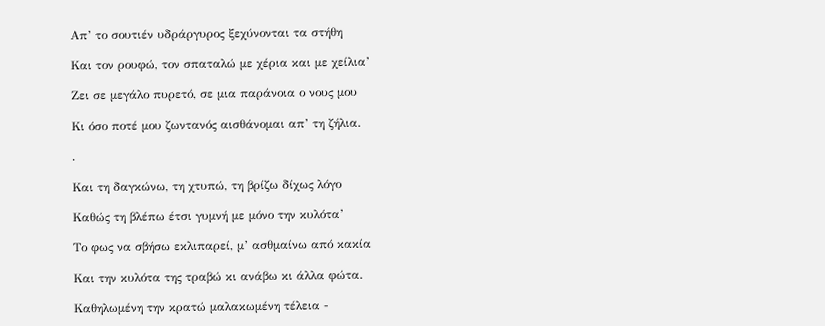Απ’ το σουτιέν υδράργυρος ξεχύνονται τα στήθη

Και τον ρουφώ, τον σπαταλώ με χέρια και με χείλια’

Ζει σε μεγάλο πυρετό, σε μια παράνοια ο νους μου

Κι όσο ποτέ μου ζωντανός αισθάνομαι απ’ τη ζήλια.

.

Και τη δαγκώνω, τη χτυπώ, τη βρίζω δίχως λόγο

Καθώς τη βλέπω έτσι γυμνή με μόνο την κυλότα’

Το φως να σβήσω εκλιπαρεί, μ’ ασθμαίνω από κακία

Και την κυλότα της τραβώ κι ανάβω κι άλλα φώτα.

Καθηλωμένη την κρατώ μαλακωμένη τέλεια -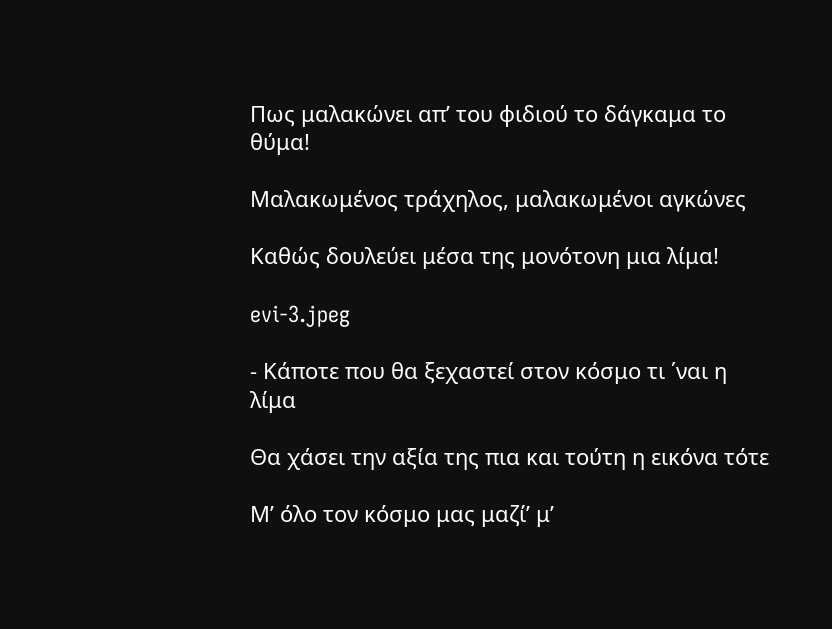Πως μαλακώνει απ’ του φιδιού το δάγκαμα το θύμα!

Μαλακωμένος τράχηλος, μαλακωμένοι αγκώνες

Καθώς δουλεύει μέσα της μονότονη μια λίμα!

evi-3.jpeg

- Κάποτε που θα ξεχαστεί στον κόσμο τι ΄ναι η λίμα

Θα χάσει την αξία της πια και τούτη η εικόνα τότε

Μ’ όλο τον κόσμο μας μαζί’ μ’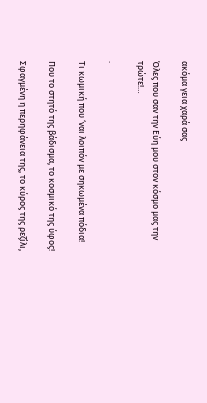ακόμα γεια χαρά σας

Όλες που σαν την Εύη μου στον κόσμο μας την τρώτε!…

.

Τι κωμική που ‘ναι λοιπόν με σηκωμένα πόδια!

Που το στητό της βάδισμα, το κοσμικό της ύφος!

Σφαγμένη η περηφάνεια της, το κύρος της ρεζίλι,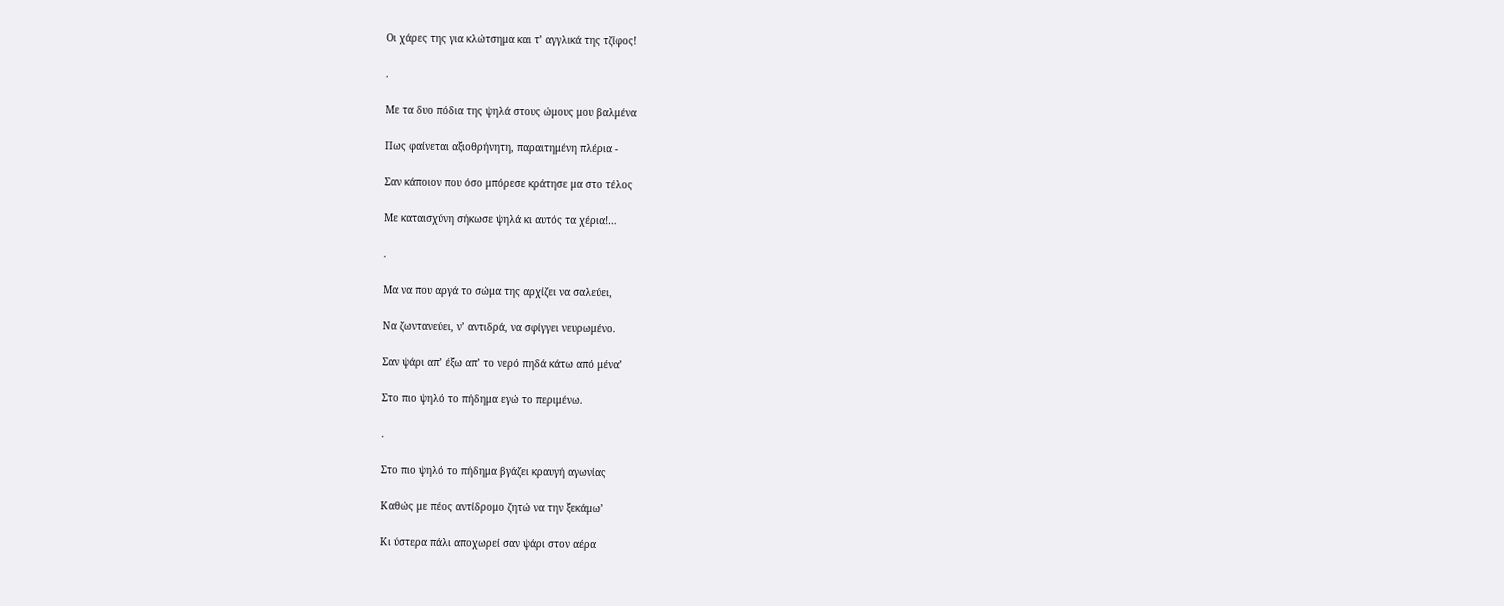Οι χάρες της για κλώτσημα και τ’ αγγλικά της τζίφος!

.

Με τα δυο πόδια της ψηλά στους ώμους μου βαλμένα

Πως φαίνεται αξιοθρήνητη, παραιτημένη πλέρια -

Σαν κάποιον που όσο μπόρεσε κράτησε μα στο τέλος

Με καταισχύνη σήκωσε ψηλά κι αυτός τα χέρια!…

.

Μα να που αργά το σώμα της αρχίζει να σαλεύει,

Να ζωντανεύει, ν’ αντιδρά, να σφίγγει νευρωμένο.

Σαν ψάρι απ’ έξω απ’ το νερό πηδά κάτω από μένα’

Στο πιο ψηλό το πήδημα εγώ το περιμένω.

.

Στο πιο ψηλό το πήδημα βγάζει κραυγή αγωνίας

Καθώς με πέος αντίδρομο ζητώ να την ξεκάμω’

Κι ύστερα πάλι αποχωρεί σαν ψάρι στον αέρα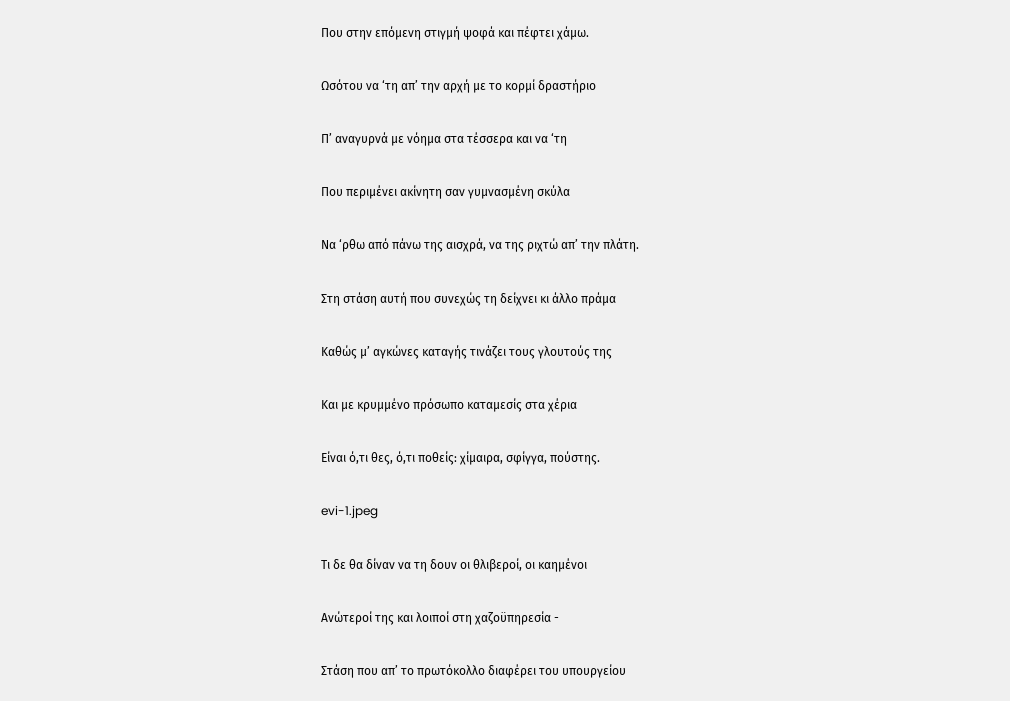Που στην επόμενη στιγμή ψοφά και πέφτει χάμω.

Ωσότου να ‘τη απ’ την αρχή με το κορμί δραστήριο

Π’ αναγυρνά με νόημα στα τέσσερα και να ‘τη

Που περιμένει ακίνητη σαν γυμνασμένη σκύλα

Να ‘ρθω από πάνω της αισχρά, να της ριχτώ απ’ την πλάτη.

Στη στάση αυτή που συνεχώς τη δείχνει κι άλλο πράμα

Καθώς μ’ αγκώνες καταγής τινάζει τους γλουτούς της

Και με κρυμμένο πρόσωπο καταμεσίς στα χέρια

Είναι ό,τι θες, ό,τι ποθείς: χίμαιρα, σφίγγα, πούστης.

evi-1.jpeg

Τι δε θα δίναν να τη δουν οι θλιβεροί, οι καημένοι

Ανώτεροί της και λοιποί στη χαζοϋπηρεσία -

Στάση που απ’ το πρωτόκολλο διαφέρει του υπουργείου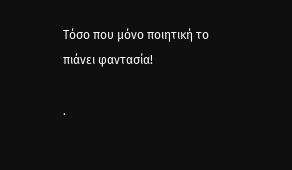Τόσο που μόνο ποιητική το πιάνει φαντασία!

.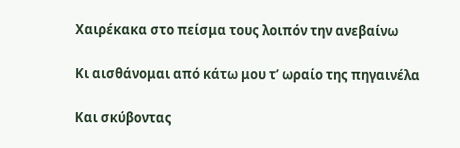Χαιρέκακα στο πείσμα τους λοιπόν την ανεβαίνω

Κι αισθάνομαι από κάτω μου τ’ ωραίο της πηγαινέλα

Και σκύβοντας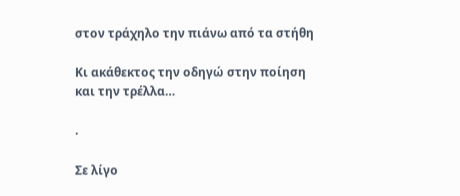στον τράχηλο την πιάνω από τα στήθη

Κι ακάθεκτος την οδηγώ στην ποίηση και την τρέλλα…

.

Σε λίγο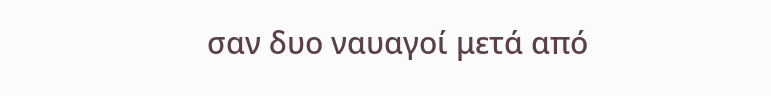σαν δυο ναυαγοί μετά από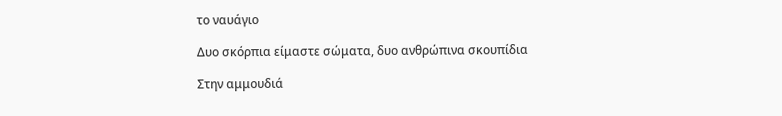το ναυάγιο

Δυο σκόρπια είμαστε σώματα, δυο ανθρώπινα σκουπίδια

Στην αμμουδιά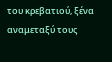του κρεβατιού, ξένα αναμεταξύ τους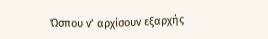Ώσπου ν’ αρχίσουν εξαρχής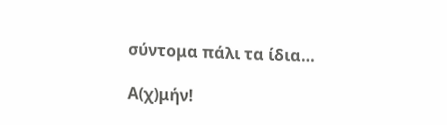σύντομα πάλι τα ίδια…

Α(χ)μήν!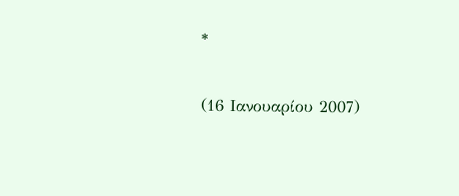*

(16 Ιανουαρίου 2007)